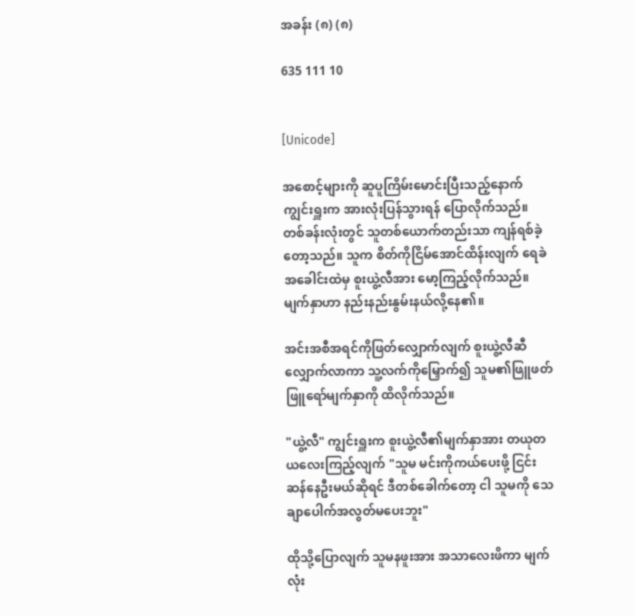အခန်း (၈) (၈)

635 111 10


[Unicode]

အစောင့်များကို ဆူပူကြိမ်းမောင်းပြီးသည့်နောက် ကျွင်းရှူးက အားလုံးပြန်သွားရန် ပြောလိုက်သည်။ တစ်ခန်းလုံးတွင် သူတစ်ယောက်တည်းသာ ကျန်ရစ်ခဲ့တော့သည်။ သူက စိတ်ကိုငြိမ်အောင်ထိန်းလျက် ရေခဲအခေါင်းထဲမှ စူးယွဲ့လီအား မော့ကြည့်လိုက်သည်။ မျက်နှာဟာ နည်းနည်းနွမ်းနယ်လို့နေ၏။

အင်းအစီအရင်ကိုဖြတ်လျှောက်လျက် စူးယွဲ့လီဆီလျှောက်လာကာ သူ့လက်ကိုမြှောက်၍ သူမ၏ဖြူဖတ်ဖြူရော်မျက်နှာကို ထိလိုက်သည်။

"ယွဲ့လီ" ကျွင်းရှူးက စူးယွဲ့လီ၏မျက်နှာအား တယုတယလေးကြည့်လျက် "သူမ မင်းကိုကယ်ပေးဖို့ ငြင်းဆန်နေဦးမယ်ဆိုရင် ဒီတစ်ခေါက်တော့ ငါ သူမကို သေချာပေါက်အလွတ်မပေးဘူး"

ထိုသို့ပြောလျက် သူမနဖူးအား အသာလေးဖိကာ မျက်လုံး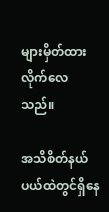များမှိတ်ထားလိုက်လေသည်။

အသိစိတ်နယ်ပယ်ထဲတွင်ရှိနေ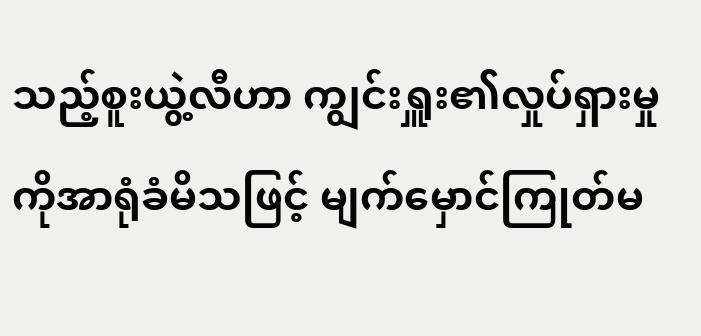သည့်စူးယွဲ့လီဟာ ကျွင်းရှူး၏လှုပ်ရှားမှုကိုအာရုံခံမိသဖြင့် မျက်မှောင်ကြုတ်မ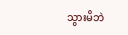သွားမိဘဲ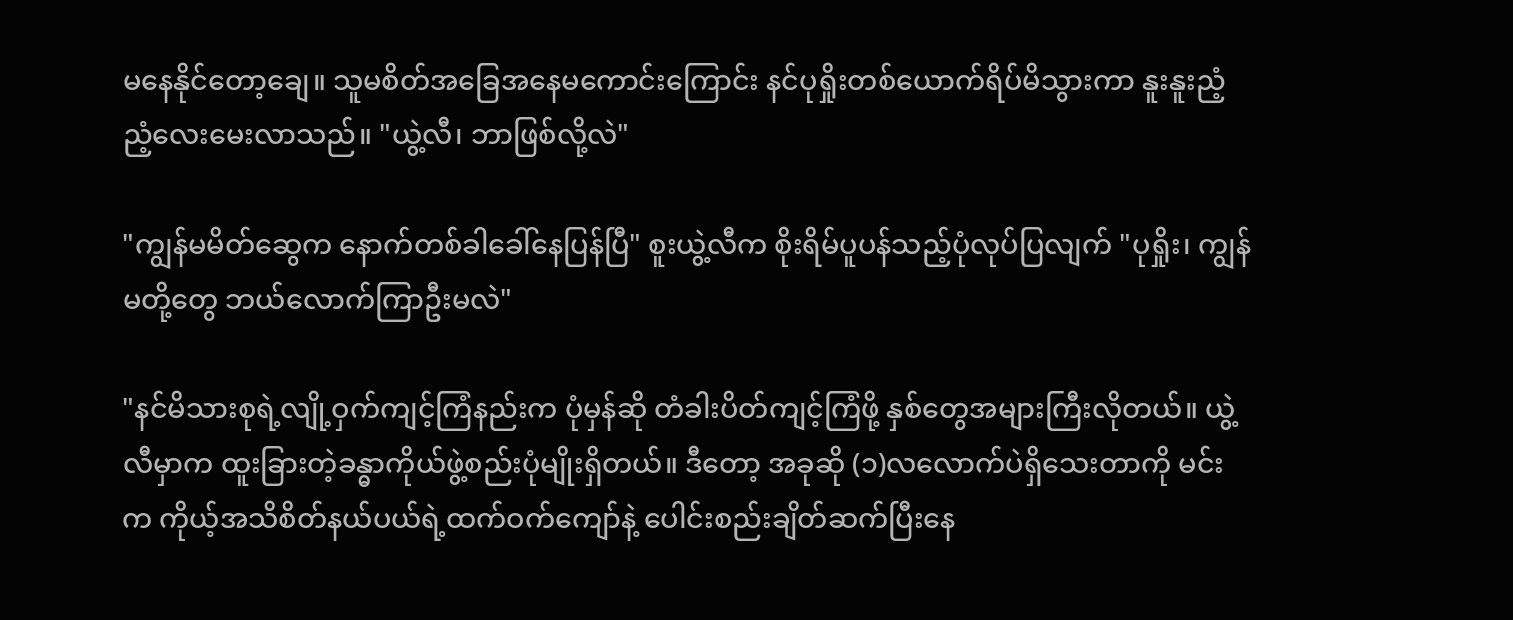မနေနိုင်တော့ချေ။ သူမစိတ်အခြေအနေမကောင်းကြောင်း နင်ပုရှိုးတစ်ယောက်ရိပ်မိသွားကာ နူးနူးညံ့ညံ့လေးမေးလာသည်။ "ယွဲ့လီ၊ ဘာဖြစ်လို့လဲ"

"ကျွန်မမိတ်ဆွေက နောက်တစ်ခါခေါ်နေပြန်ပြီ" စူးယွဲ့လီက စိုးရိမ်ပူပန်သည့်ပုံလုပ်ပြလျက် "ပုရှိုး၊ ကျွန်မတို့တွေ ဘယ်လောက်ကြာဦးမလဲ"

"နင်မိသားစုရဲ့လျို့ဝှက်ကျင့်ကြံနည်းက ပုံမှန်ဆို တံခါးပိတ်ကျင့်ကြံဖို့ နှစ်တွေအများကြီးလိုတယ်။ ယွဲ့လီမှာက ထူးခြားတဲ့ခန္ဓာကိုယ်ဖွဲ့စည်းပုံမျိုးရှိတယ်။ ဒီတော့ အခုဆို (၁)လလောက်ပဲရှိသေးတာကို မင်းက ကိုယ့်အသိစိတ်နယ်ပယ်ရဲ့ထက်ဝက်ကျော်နဲ့ ပေါင်းစည်းချိတ်ဆက်ပြီးနေ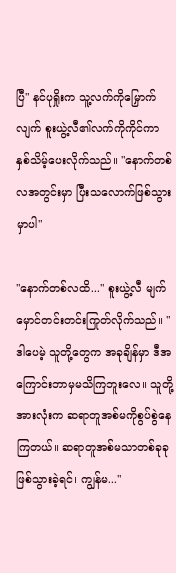ပြီ" နင်ပုရှိုးက သူ့လက်ကိုမြှောက်လျက် စူးယွဲ့လီ၏လက်ကိုကိုင်ကာ နှစ်သိမ့်ပေးလိုက်သည်။ "နောက်တစ်လအတွင်းမှာ ပြီးသလောက်ဖြစ်သွားမှာပါ"

"နောက်တစ်လထိ..." စူးယွဲ့လီ မျက်မှောင်တင်းတင်းကြုတ်လိုက်သည်။ "ဒါပေမဲ့ သူတို့တွေက အခုချိန်မှာ ဒီအကြောင်းဘာမှမသိကြဘူးလေ။ သူတို့အားလုံးက ဆရာတူအစ်မကိုစွပ်စွဲနေကြတယ်။ ဆရာတူအစ်မသာတစ်ခုခုဖြစ်သွားခဲ့ရင်၊ ကျွန်မ..."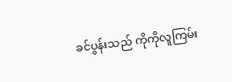ခင်ပွန်းသည် ကိုကိုလူကြမ်း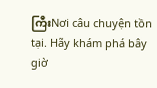ကြီးNơi câu chuyện tồn tại. Hãy khám phá bây giờ